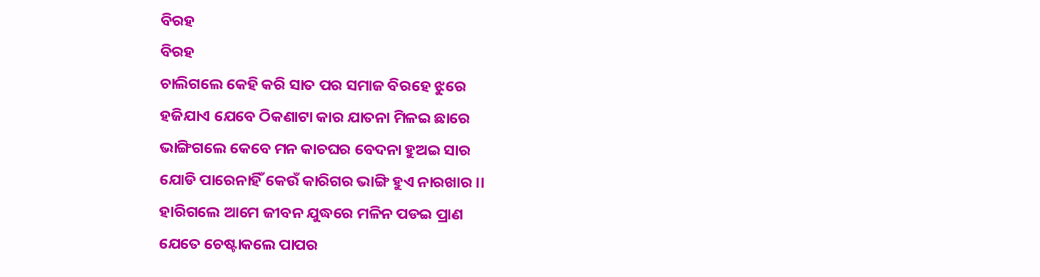ବିରହ
ବିରହ
ଚାଲିଗଲେ କେହି କରି ସାତ ପର ସମାଜ ବିରହେ ଝୁରେ
ହଜିଯାଏ ଯେବେ ଠିକଣାଟା କାର ଯାତନା ମିଳଇ ଛାରେ
ଭାଙ୍ଗିଗଲେ କେବେ ମନ କାଚଘର ବେଦନା ହୁଅଇ ସାର
ଯୋଡି ପାରେନାହିଁ କେଉଁ କାରିଗର ଭାଙ୍ଗି ହୁଏ ନାରଖାର ।।
ହାରିଗଲେ ଆମେ ଜୀବନ ଯୁଦ୍ଧରେ ମଳିନ ପଡଇ ପ୍ରାଣ
ଯେତେ ଚେଷ୍ଟାକଲେ ପାପର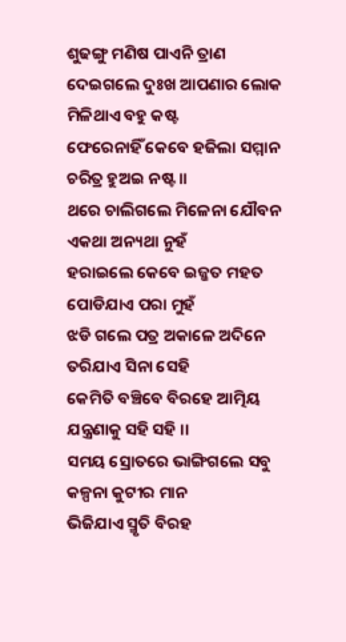ଶୁଢଙ୍ଗୁ ମଣିଷ ପାଏନି ତ୍ରାଣ
ଦେଇଗଲେ ଦୁଃଖ ଆପଣାର ଲୋକ ମିଳିଥାଏ ବହୁ କଷ୍ଟ
ଫେରେନାହିଁ କେବେ ହଜିଲା ସମ୍ମାନ ଚରିତ୍ର ହୁଅଇ ନଷ୍ଟ ।।
ଥରେ ଚାଲିଗଲେ ମିଳେନା ଯୌବନ ଏକଥା ଅନ୍ୟଥା ନୁହଁ
ହରାଇଲେ କେବେ ଇଜ୍ଜତ ମହତ ପୋଡିଯାଏ ପରା ମୁହଁ
ଝଡି ଗଲେ ପତ୍ର ଅକାଳେ ଅଦିନେ ତରିଯାଏ ସିନା ସେହି
କେମିତି ବଞ୍ଚିବେ ବିରହେ ଆତ୍ମିୟ ଯନ୍ତ୍ରଣାକୁ ସହି ସହି ।।
ସମୟ ସ୍ରୋତରେ ଭାଙ୍ଗିଗଲେ ସବୁ କଳ୍ପନା କୁଟୀର ମାନ
ଭିଜିଯାଏ ସ୍ମୃତି ବିରହ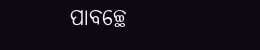ପାବଚ୍ଛେ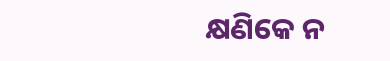କ୍ଷଣିକେ ନ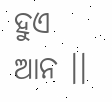ହୁଏ ଆନ ।।